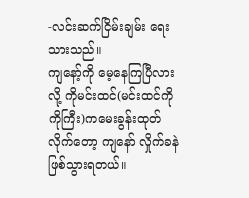-လင်းဆက်ငြိမ်းချမ်း ရေးသားသည်။
ကျနော့်ကို မေ့နေကြပြီလားလို့ ကိုမင်းထင်(မင်းထင်ကိုကိုကြီး)ကမေးခွန်းထုတ်လိုက်တော့ ကျနော် လှိုက်ခနဲဖြစ်သွားရတယ်။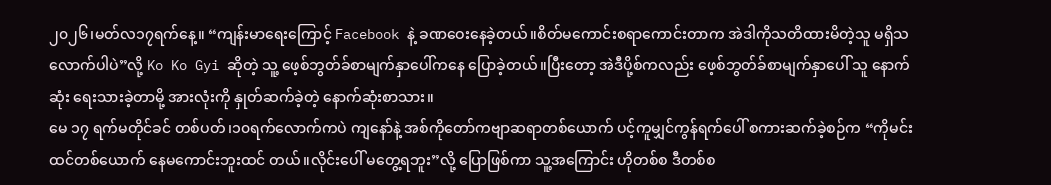၂၀၂၆၊မတ်လ၁၇ရက်နေ့။ “ကျန်းမာရေးကြောင့် Facebook နဲ့ ခဏဝေးနေခဲ့တယ်။စိတ်မကောင်းစရာကောင်းတာက အဲဒါကိုသတိထားမိတဲ့သူ မရှိသလောက်ပါပဲ”လို့ Ko Ko Gyi ဆိုတဲ့ သူ့ ဖေ့စ်ဘွတ်ခ်စာမျက်နှာပေါ်ကနေ ပြောခဲ့တယ်။ပြီးတော့ အဲဒီပို့စ်ကလည်း ဖေ့စ်ဘွတ်ခ်စာမျက်နှာပေါ် သူ နောက်ဆုံး ရေးသားခဲ့တာမို့ အားလုံးကို နှုတ်ဆက်ခဲ့တဲ့ နောက်ဆုံးစာသား။
မေ ၁၇ ရက်မတိုင်ခင် တစ်ပတ်၊၁၀ရက်လောက်ကပဲ ကျနော်နဲ့ အစ်ကိုတော်ကဗျာဆရာတစ်ယောက် ပင့်ကူမျှင်ကွန်ရက်ပေါ် စကားဆက်ခဲ့စဉ်က “ကိုမင်းထင်တစ်ယောက် နေမကောင်းဘူးထင် တယ်။လိုင်းပေါ် မတွေ့ရဘူး”လို့ ပြောဖြစ်ကာ သူ့အကြောင်း ဟိုတစ်စ ဒီတစ်စ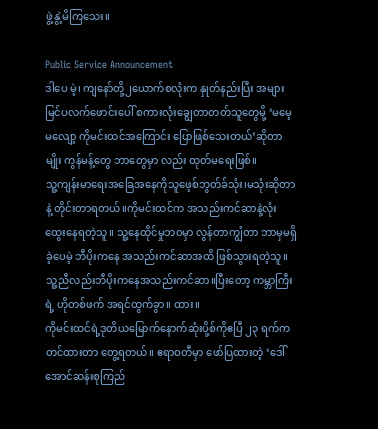ဖွဲ့နွဲ့မိကြသေး။

Public Service Announcement
ဒါပေ မဲ့၊ ကျနော်တို့၂ယောက်စလုံးက နှုတ်နည်းပြီး အများမြင်ပလက်ဖောင်းပေါ် စကားလုံးချွေတာတတ်သူတွေမို့ ‘မမေ့မလျော့ ကိုမင်းထင်အကြောင်း ပြောဖြစ်သေးတယ်’ဆိုတာမျိုး ကွန်မန့်တွေ ဘာတွေမှာ လည်း ထုတ်မရေးဖြစ်။
သူ့ကျန်းမာရေးအခြေအနေကိုသူဖေ့စ်ဘွတ်ခ်သုံး၊မသုံးဆိုတာနဲ့ တိုင်းတာရတယ်။ကိုမင်းထင်က အသည်းကင်ဆာနဲ့လုံးထွေးနေရတဲ့သူ။ သူ့နေထိုင်မှုဘဝမှာ လွန်တာကျွံတာ ဘာမှမရှိခဲ့ပေမဲ့ ဘီပိုးကနေ အသည်းကင်ဆာအထိ ဖြစ်သွားရတဲ့သူ။သူ့ညီလည်းဘီပိုးကနေအသည်းကင်ဆာ။ပြီးတော့ ကမ္ဘာကြီးရဲ့ ဟိုတစ်ဖက် အရင်ထွက်ခွာ။ ထား။
ကိုမင်းထင်ရဲ့ဒုတိယမြောက်နောက်ဆုံးပို့စ်ကိုဧပြီ ၂၃ ရက်က တင်ထားတာ တွေ့ရတယ်။ ဧရာဝတီမှာ ဖော်ပြထားတဲ့ ‘ဒေါ်အောင်ဆန်းစုကြည်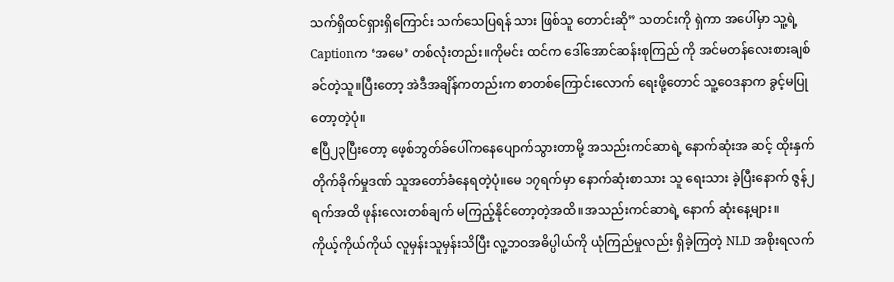သက်ရှိထင်ရှားရှိကြောင်း သက်သေပြရန် သား ဖြစ်သူ တောင်းဆို” သတင်းကို ရှဲကာ အပေါ်မှာ သူ့ရဲ့ Captionက ‘အမေ’ တစ်လုံးတည်း။ကိုမင်း ထင်က ဒေါ်အောင်ဆန်းစုကြည် ကို အင်မတန်လေးစားချစ်ခင်တဲ့သူ။ပြီးတော့ အဲဒီအချိန်ကတည်းက စာတစ်ကြောင်းလောက် ရေးဖို့တောင် သူ့ဝေဒနာက ခွင့်မပြုတော့တဲ့ပုံ။
ဧပြီ၂၃ပြီးတော့ ဖေ့စ်ဘွတ်ခ်ပေါ်ကနေပျောက်သွားတာမို့ အသည်းကင်ဆာရဲ့ နောက်ဆုံးအ ဆင့် ထိုးနှက်တိုက်ခိုက်မှုဒဏ် သူအတော်ခံနေရတဲ့ပုံ။မေ ၁၇ရက်မှာ နောက်ဆုံးစာသား သူ ရေးသား ခဲ့ပြီးနောက် ဇွန်၂ရက်အထိ ဖုန်းလေးတစ်ချက် မကြည့်နိုင်တော့တဲ့အထိ။အသည်းကင်ဆာရဲ့ နောက် ဆုံးနေ့များ။
ကိုယ့်ကိုယ်ကိုယ် လူမှန်းသူမှန်းသိပြီး လူ့ဘဝအဓိပ္ပါယ်ကို ယုံကြည်မှုလည်း ရှိခဲ့ကြတဲ့ NLD အစိုးရလက်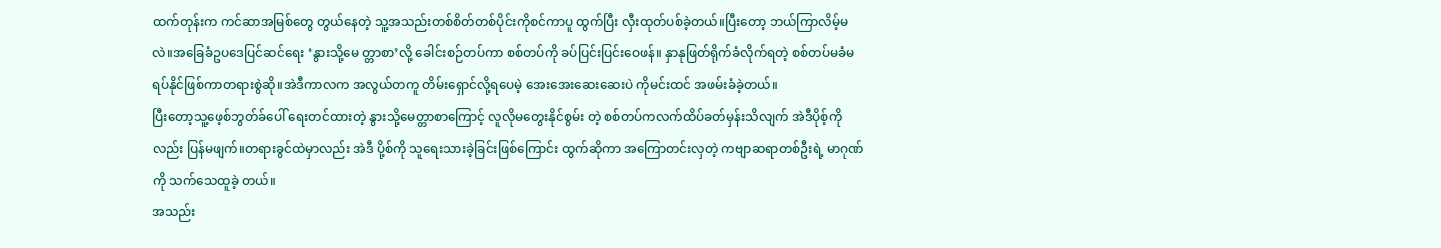ထက်တုန်းက ကင်ဆာအမြစ်တွေ တွယ်နေတဲ့ သူ့အသည်းတစ်စိတ်တစ်ပိုင်းကိုစင်ကာပူ ထွက်ပြီး လှီးထုတ်ပစ်ခဲ့တယ်။ပြီးတော့ ဘယ်ကြာလိမ့်မလဲ။အခြေခံဥပဒေပြင်ဆင်ရေး ‘နွားသို့မေ တ္တာစာ’လို့ ခေါင်းစဉ်တပ်ကာ စစ်တပ်ကို ခပ်ပြင်းပြင်းဝေဖန်။ နှာနုဖြတ်ရိုက်ခံလိုက်ရတဲ့ စစ်တပ်မခံမရပ်နိုင်ဖြစ်ကာတရားစွဲဆို။အဲဒီကာလက အလွယ်တကူ တိမ်းရှောင်လို့ရပေမဲ့ အေးအေးဆေးဆေးပဲ ကိုမင်းထင် အဖမ်းခံခဲ့တယ်။
ပြီးတော့သူ့ဖေ့စ်ဘွတ်ခ်ပေါ် ရေးတင်ထားတဲ့ နွားသို့မေတ္တာစာကြောင့် လူလိုမတွေးနိုင်စွမ်း တဲ့ စစ်တပ်ကလက်ထိပ်ခတ်မှန်းသိလျက် အဲဒီပိုစ့်ကိုလည်း ပြန်မဖျက်။တရားခွင်ထဲမှာလည်း အဲဒီ ပို့စ်ကို သူရေးသားခဲ့ခြင်းဖြစ်ကြောင်း ထွက်ဆိုကာ အကြောတင်းလှတဲ့ ကဗျာဆရာတစ်ဦးရဲ့ မာဂုဏ် ကို သက်သေထူခဲ့ တယ်။
အသည်း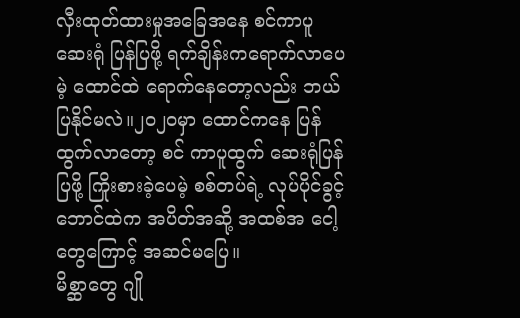လှီးထုတ်ထားမှုအခြေအနေ စင်ကာပူဆေးရုံ ပြန်ပြဖို့ ရက်ချိန်းကရောက်လာပေမဲ့ ထောင်ထဲ ရောက်နေတော့လည်း ဘယ်ပြနိုင်မလဲ။၂၀၂၀မှာ ထောင်ကနေ ပြန်ထွက်လာတော့ စင် ကာပူထွက် ဆေးရုံပြန်ပြဖို့ ကြိုးစားခဲ့ပေမဲ့ စစ်တပ်ရဲ့ လုပ်ပိုင်ခွင့်ဘောင်ထဲက အပိတ်အဆို့ အထစ်အ ငေါ့တွေကြောင့် အဆင်မပြေ။
မိစ္ဆာတွေ ဂျို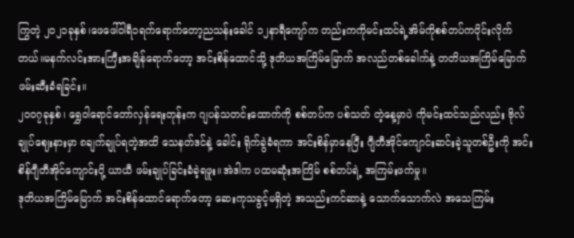ကြွတဲ့ ၂၀၂၁ခုနှစ်၊ဖေဖေါ်ဝါရီ၁ရက်ရောက်တော့ညသန်းခေါင် ၁၂နာရီကျော်က တည်းကကိုမင်းထင်ရဲ့အိမ်ကိုစစ်တပ်ကဝိုင်းလိုက်တယ်။မနက်လင်းအားကြီးအချိန်ရောက်တော့ အင်းစိန်ထောင်သို့ ဒုတိယအကြိမ်မြောက် အလည်တစ်ခေါက်နဲ့ တတိယအကြိမ်မြောက်ဖမ်းဆီးခံရခြင်း။
၂၀၀၇ခုနှစ်၊ ရွှေဝါရောင်တော်လှန်ရေးတုန်းက ဂျပန်သတင်းထောက်ကို စစ်တပ်က ပစ်သတ် တဲ့နေ့မှာပဲ ကိုမင်းထင်သည်လည်း ဗိုလ်ချုပ်ဈေးနားမှာ ၈ချက်ချုပ်ရတဲ့အထိ သေနတ်ဒင်နဲ့ ခေါင်း ရိုက်ခွဲခံရကာ အင်းစိန်မှာနေပြီး ဂျီတီအိုင်ကျောင်းဆင်းခဲ့သူတစ်ဦးကို အင်းစိန်ဂျီတီအိုင်ကျောင်းပို့ ယာယီ ဖမ်းချုပ်ခြင်းခံခဲ့ရဖူး။အဲဒါက ပထမဆုံးအကြိမ် စစ်တပ်ရဲ့ အကြမ်းဖက်မှု။
ဒုတိယအကြိမ်မြောက် အင်းစိန်ထောင်ရောက်တော့ ဆေးကုသခွင့်မရှိတဲ့ အသည်းကင်ဆာနဲ့ သောက်သောက်လဲ အသေကြမ်း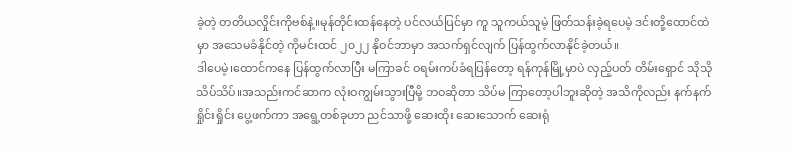ခဲ့တဲ့ တတိယလှိုင်းကိုဗစ်နဲ့။မုန်တိုင်းထန်နေတဲ့ ပင်လယ်ပြင်မှာ ကူ သူကယ်သူမဲ့ ဖြတ်သန်းခဲ့ရပေမဲ့ ဒင်းတို့ထောင်ထဲမှာ အသေမခံနိုင်တဲ့ ကိုမင်းထင် ၂၀၂၂ နိုဝင်ဘာမှာ အသက်ရှင်လျက် ပြန်ထွက်လာနိုင်ခဲ့တယ်။
ဒါပေမဲ့၊ထောင်ကနေ ပြန်ထွက်လာပြီး မကြာခင် ဝရမ်းကပ်ခံရပြန်တော့ ရန်ကုန်မြို့မှာပဲ လှည့်ပတ် တိမ်းရှောင် သိုသိုသိပ်သိပ်။အသည်းကင်ဆာက လုံးဝကျွမ်းသွားပြီမို့ ဘဝဆိုတာ သိပ်မ ကြာတော့ပါဘူးဆိုတဲ့ အသိကိုလည်း နက်နက်ရှိုင်းရှိုင်း ပွေ့ဖက်ကာ အရွေ့တစ်ခုဟာ ညင်သာဖို့ ဆေးထိုး ဆေးသောက် ဆေးရုံ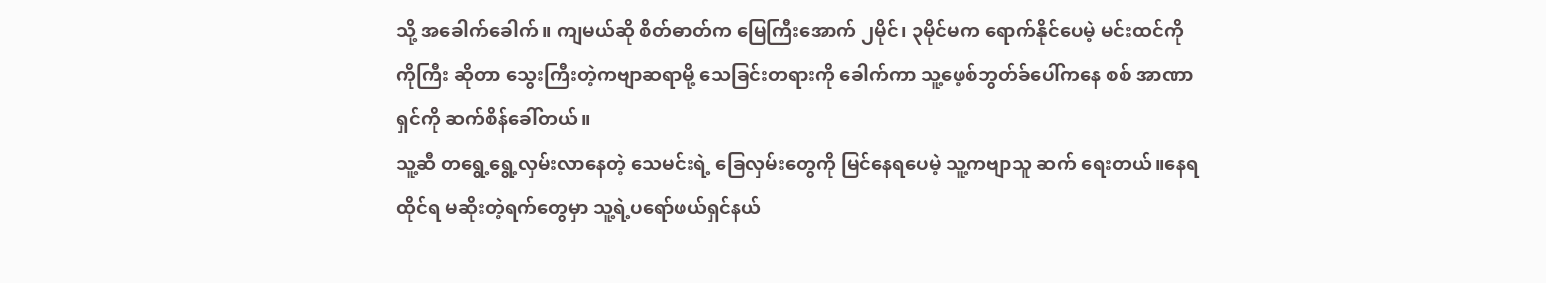သို့ အခေါက်ခေါက်။ ကျမယ်ဆို စိတ်ဓာတ်က မြေကြီးအောက် ၂မိုင်၊ ၃မိုင်မက ရောက်နိုင်ပေမဲ့ မင်းထင်ကိုကိုကြီး ဆိုတာ သွေးကြီးတဲ့ကဗျာဆရာမို့ သေခြင်းတရားကို ခေါက်ကာ သူ့ဖေ့စ်ဘွတ်ခ်ပေါ်ကနေ စစ် အာဏာရှင်ကို ဆက်စိန်ခေါ်တယ်။
သူ့ဆီ တရွေ့ရွေ့လှမ်းလာနေတဲ့ သေမင်းရဲ့ ခြေလှမ်းတွေကို မြင်နေရပေမဲ့ သူ့ကဗျာသူ ဆက် ရေးတယ်။နေရထိုင်ရ မဆိုးတဲ့ရက်တွေမှာ သူ့ရဲ့ပရော်ဖယ်ရှင်နယ်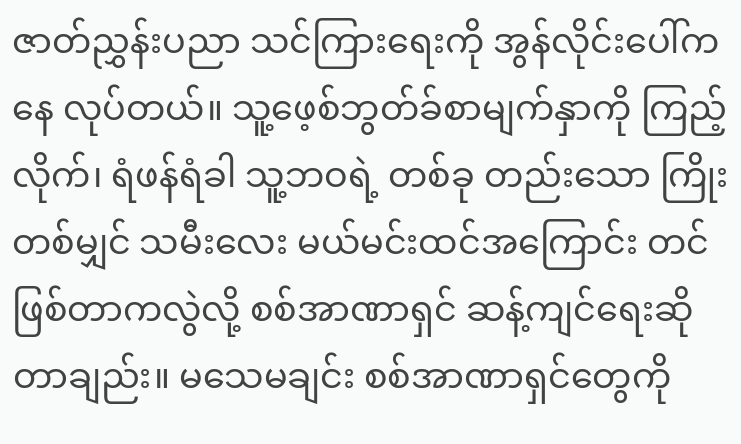ဇာတ်ညွှန်းပညာ သင်ကြားရေးကို အွန်လိုင်းပေါ်ကနေ လုပ်တယ်။ သူ့ဖေ့စ်ဘွတ်ခ်စာမျက်နှာကို ကြည့်လိုက်၊ ရံဖန်ရံခါ သူ့ဘဝရဲ့ တစ်ခု တည်းသော ကြိုးတစ်မျှင် သမီးလေး မယ်မင်းထင်အကြောင်း တင်ဖြစ်တာကလွဲလို့ စစ်အာဏာရှင် ဆန့်ကျင်ရေးဆိုတာချည်း။ မသေမချင်း စစ်အာဏာရှင်တွေကို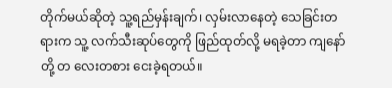တိုက်မယ်ဆိုတဲ့ သူ့ရည်မှန်းချက်၊ လှမ်းလာနေတဲ့ သေခြင်းတရားက သူ့ လက်သီးဆုပ်တွေကို ဖြည်ထုတ်လို့ မရခဲ့တာ ကျနော်တို့ တ လေးတစား ငေးခဲ့ရတယ်။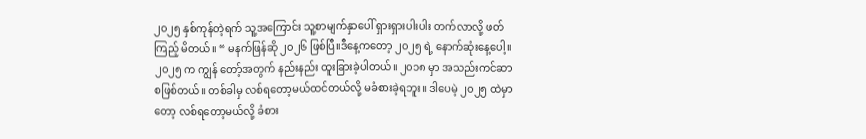၂၀၂၅ နှစ်ကုန်တဲ့ရက် သူ့အကြောင်း သူ့စာမျက်နှာပေါ် ရှားရှားပါးပါး တက်လာလို့ ဖတ်ကြည့် မိတယ်။ “ မနက်ဖြန်ဆို ၂၀၂၆ ဖြစ်ပြီ။ဒီနေ့ကတော့ ၂၀၂၅ ရဲ့ နောက်ဆုံးနေ့ပေါ့။ ၂၀၂၅ က ကျွန် တော့်အတွက် နည်းနည်း ထူးခြားခဲ့ပါတယ်။ ၂၀၁၈ မှာ အသည်းကင်ဆာ စဖြစ်တယ်။ တစ်ခါမှ လစ်ရတော့မယ်ထင်တယ်လို့ မခံစားခဲ့ရဘူး။ ဒါပေမဲ့ ၂၀၂၅ ထဲမှာတော့ လစ်ရတော့မယ်လို့ ခံစား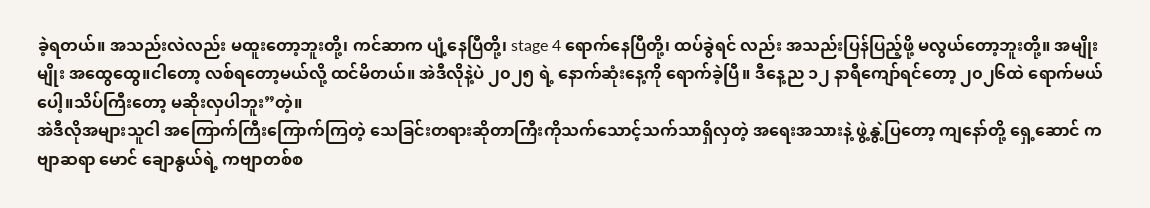ခဲ့ရတယ်။ အသည်းလဲလည်း မထူးတော့ဘူးတို့၊ ကင်ဆာက ပျံ့နေပြီတို့၊ stage 4 ရောက်နေပြီတို့၊ ထပ်ခွဲရင် လည်း အသည်းပြန်ပြည့်ဖို့ မလွယ်တော့ဘူးတို့။ အမျိုးမျိုး အထွေထွေ။ငါတော့ လစ်ရတော့မယ်လို့ ထင်မိတယ်။ အဲဒီလိုနဲ့ပဲ ၂၀၂၅ ရဲ့ နောက်ဆုံးနေ့ကို ရောက်ခဲ့ပြီ။ ဒီနေ့ည ၁၂ နာရီကျော်ရင်တော့ ၂၀၂၆ထဲ ရောက်မယ်ပေါ့။သိပ်ကြီးတော့ မဆိုးလှပါဘူး”တဲ့။
အဲဒီလိုအများသူငါ အကြောက်ကြီးကြောက်ကြတဲ့ သေခြင်းတရားဆိုတာကြီးကိုသက်သောင့်သက်သာရှိလှတဲ့ အရေးအသားနဲ့ ဖွဲ့နွဲ့ပြတော့ ကျနော်တို့ ရှေ့ဆောင် ကဗျာဆရာ မောင် ချောနွယ်ရဲ့ ကဗျာတစ်စ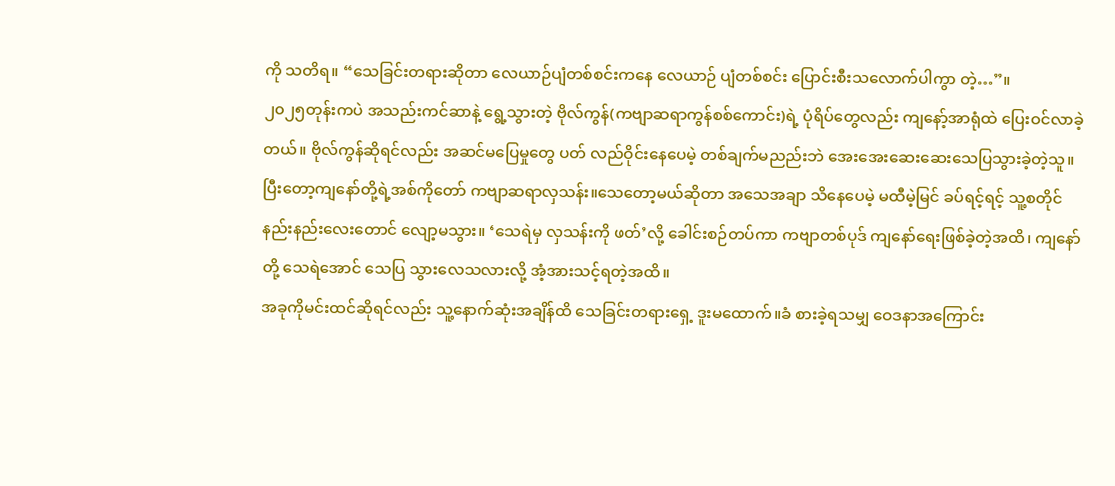ကို သတိရ။ “သေခြင်းတရားဆိုတာ လေယာဉ်ပျံတစ်စင်းကနေ လေယာဉ် ပျံတစ်စင်း ပြောင်းစီးသလောက်ပါကွာ တဲ့…”။
၂၀၂၅တုန်းကပဲ အသည်းကင်ဆာနဲ့ ရွေ့သွားတဲ့ ဗိုလ်ကွန်(ကဗျာဆရာကွန်စစ်ကောင်း)ရဲ့ ပုံရိပ်တွေလည်း ကျနော့်အာရုံထဲ ပြေးဝင်လာခဲ့တယ်။ ဗိုလ်ကွန်ဆိုရင်လည်း အဆင်မပြေမှုတွေ ပတ် လည်ဝိုင်းနေပေမဲ့ တစ်ချက်မညည်းဘဲ အေးအေးဆေးဆေးသေပြသွားခဲ့တဲ့သူ။
ပြီးတော့ကျနော်တို့ရဲ့အစ်ကိုတော် ကဗျာဆရာလှသန်း။သေတော့မယ်ဆိုတာ အသေအချာ သိနေပေမဲ့ မထီမဲ့မြင် ခပ်ရင့်ရင့် သူ့စတိုင် နည်းနည်းလေးတောင် လျော့မသွား။ ‘သေရဲမှ လှသန်းကို ဖတ်’လို့ ခေါင်းစဉ်တပ်ကာ ကဗျာတစ်ပုဒ် ကျနော်ရေးဖြစ်ခဲ့တဲ့အထိ၊ ကျနော်တို့ သေရဲအောင် သေပြ သွားလေသလားလို့ အံ့အားသင့်ရတဲ့အထိ။
အခုကိုမင်းထင်ဆိုရင်လည်း သူ့နောက်ဆုံးအချိန်ထိ သေခြင်းတရားရှေ့ ဒူးမထောက်။ခံ စားခဲ့ရသမျှ ဝေဒနာအကြောင်း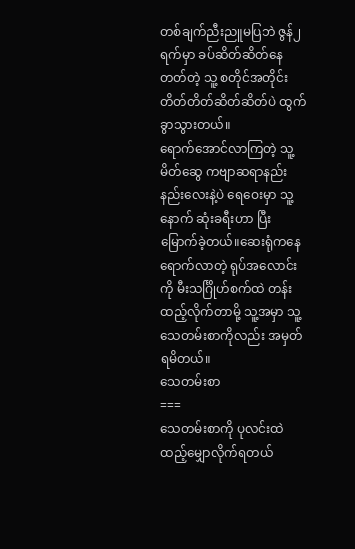တစ်ချက်ညီးညူမပြဘဲ ဇွန်၂ရက်မှာ ခပ်ဆိတ်ဆိတ်နေတတ်တဲ့ သူ့ စတိုင်အတိုင်း တိတ်တိတ်ဆိတ်ဆိတ်ပဲ ထွက်ခွာသွားတယ်။
ရောက်အောင်လာကြတဲ့ သူ့မိတ်ဆွေ ကဗျာဆရာနည်းနည်းလေးနဲ့ပဲ ရေဝေးမှာ သူ့နောက် ဆုံးခရီးဟာ ပြီးမြောက်ခဲ့တယ်။ဆေးရုံကနေ ရောက်လာတဲ့ ရုပ်အလောင်းကို မီးသင်္ဂြိုဟ်စက်ထဲ တန်းထည့်လိုက်တာမို့ သူ့အမှာ သူ့သေတမ်းစာကိုလည်း အမှတ်ရမိတယ်။
သေတမ်းစာ
===
သေတမ်းစာကို ပုလင်းထဲထည့်မျှောလိုက်ရတယ်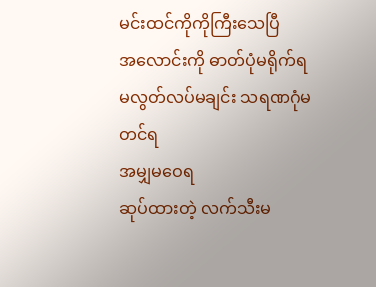မင်းထင်ကိုကိုကြီးသေပြီ
အလောင်းကို ဓာတ်ပုံမရိုက်ရ
မလွတ်လပ်မချင်း သရဏဂုံမတင်ရ
အမျှမဝေရ
ဆုပ်ထားတဲ့ လက်သီးမ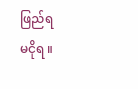ဖြည်ရ
မငိုရ ။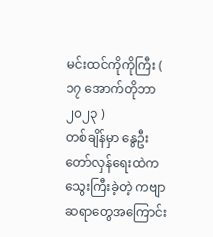မင်းထင်ကိုကိုကြီး ( ၁၇ အောက်တိုဘာ ၂၀၂၃ )
တစ်ချိန်မှာ နွေဦးတော်လှန်ရေးထဲက သွေးကြီးခဲ့တဲ့ ကဗျာဆရာတွေအကြောင်း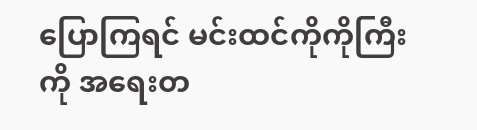ပြောကြရင် မင်းထင်ကိုကိုကြီး ကို အရေးတ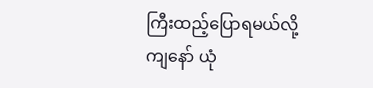ကြီးထည့်ပြောရမယ်လို့ ကျနော် ယုံ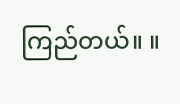ကြည်တယ်။ ။